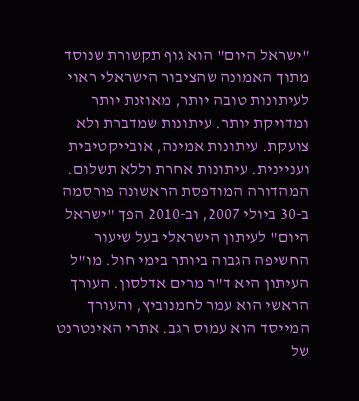"ישראל היום" הוא גוף תקשורת שנוסד מתוך האמונה שהציבור הישראלי ראוי לעיתונות טובה יותר, מאוזנת יותר ומדויקת יותר. עיתונות שמדברת ולא צועקת. עיתונות אמינה, אובייקטיבית ועניינית. עיתונות אחרת וללא תשלום. המהדורה המודפסת הראשונה פורסמה ב-30 ביולי 2007, וב-2010 הפך "ישראל היום" לעיתון הישראלי בעל שיעור החשיפה הגבוה ביותר בימי חול. מו"ל העיתון היא ד"ר מרים אדלסון. העורך הראשי הוא עמר לחמנוביץ, והעורך המייסד הוא עמוס רגב. אתרי האינטרנט של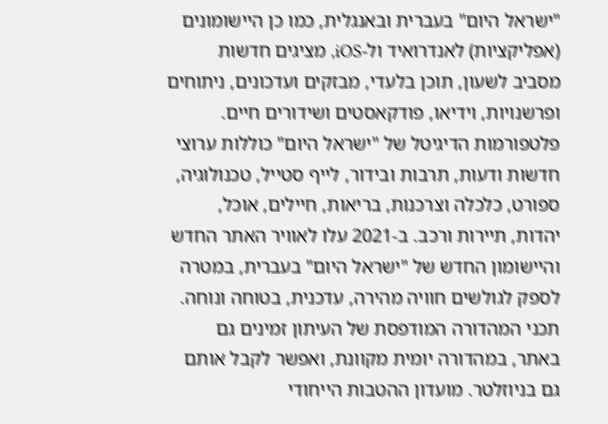"ישראל היום" בעברית ובאנגלית, כמו כן היישומונים (אפליקציות) לאנדרואיד ול-iOS, מציגים חדשות מסביב לשעון, תוכן בלעדי, מבזקים ועדכונים, ניתוחים ופרשנויות, וידיאו, פודקאסטים ושידורים חיים. פלטפורמות הדיגיטל של "ישראל היום" כוללות ערוצי חדשות ודעות, תרבות ובידור, לייף סטייל, טכנולוגיה, ספורט, כלכלה וצרכנות, בריאות, חיילים, אוכל, יהדות, תיירות ורכב. ב-2021 עלו לאוויר האתר החדש והיישומון החדש של "ישראל היום" בעברית, במטרה לספק לגולשים חוויה מהירה, עדכנית, בטוחה ונוחה. תכני המהדורה המודפסת של העיתון זמינים גם באתר, במהדורה יומית מקוונת, ואפשר לקבל אותם גם בניוזלטר. מועדון ההטבות הייחודי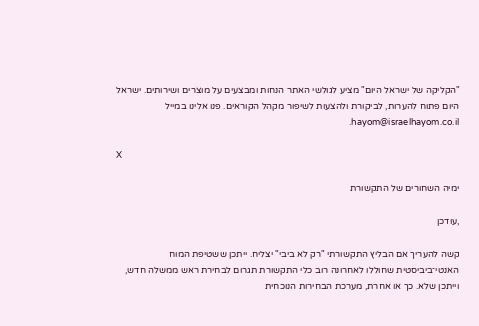"הקליקה של ישראל היום" מציע לגולשי האתר הנחות ומבצעים על מוצרים ושירותים. ישראל היום פתוח להערות, לביקורת ולהצעות לשיפור מקהל הקוראים. פנו אלינו במייל hayom@israelhayom.co.il.

X

ימיה השחורים של התקשורת

,עודכן

קשה להעריך אם הבליץ התקשורתי "רק לא ביבי" יצליח. ייתכן ששטיפת המוח האנטי־ביביסטית שחוללו לאחרונה רוב כלי התקשורת תגרום לבחירת ראש ממשלה חדש, וייתכן שלא. כך או אחרת, מערכת הבחירות הנוכחית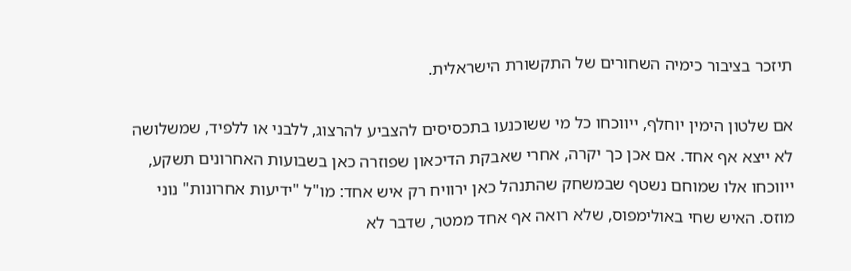תיזכר בציבור כימיה השחורים של התקשורת הישראלית.

אם שלטון הימין יוחלף, ייווכחו כל מי ששוכנעו בתכסיסים להצביע להרצוג, ללבני או ללפיד, שמשלושה לא ייצא אף אחד. אם אכן כך יקרה, אחרי שאבקת הדיכאון שפוזרה כאן בשבועות האחרונים תשקע, ייווכחו אלו שמוחם נשטף שבמשחק שהתנהל כאן ירוויח רק איש אחד: מו"ל "ידיעות אחרונות" נוני מוזס. האיש שחי באולימפוס, שלא רואה אף אחד ממטר, שדבר לא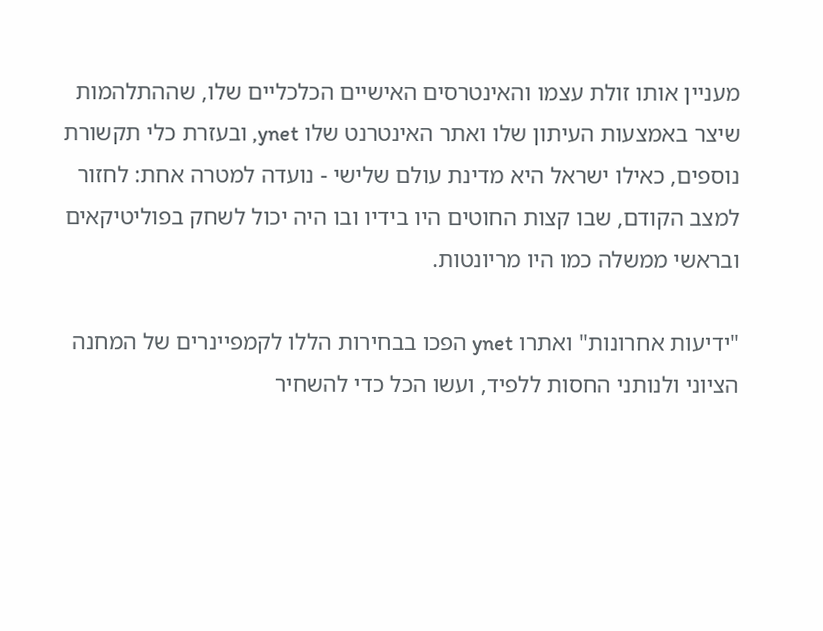מעניין אותו זולת עצמו והאינטרסים האישיים הכלכליים שלו, שההתלהמות שיצר באמצעות העיתון שלו ואתר האינטרנט שלו ynet, ובעזרת כלי תקשורת נוספים, כאילו ישראל היא מדינת עולם שלישי - נועדה למטרה אחת: לחזור למצב הקודם, שבו קצות החוטים היו בידיו ובו היה יכול לשחק בפוליטיקאים ובראשי ממשלה כמו היו מריונטות.

"ידיעות אחרונות" ואתרו ynet הפכו בבחירות הללו לקמפיינרים של המחנה הציוני ולנותני החסות ללפיד, ועשו הכל כדי להשחיר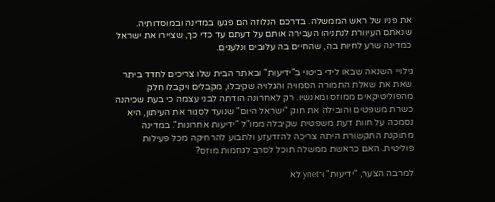את פניו של ראש הממשלה. בדרכם הנלוזה הם פגעו במדינה ובמוסדותיה. שנאתם העיוורת לנתניהו העבירה אותם על דעתם עד כדי כך, שציירו את ישראל כמדינה שרע לחיות בה, שהחיים בה עלובים ונלעגים.

גילויי השנאה שבאו לידי ביטוי ב"ידיעות" ובאתר הבית שלו צריכים לחדד ביתר שאת את שאלת התמורה הסמויה והגלויה שקיבלו, מקבלים ויקבלו חלק מהפוליטיקאים ממוזס ומאנשיו. רק לאחרונה הודתה לבני עצמה כי בעת שכיהנה כשרת משפטים והובילה את חוק "ישראל היום" שנועד לסגור את העיתון, היא נסמכה על חוות דעת משפטית שקיבלה ממו"ל "ידיעות אחרונות". במדינה מתוקנת התקשורת היתה צריכה להזדעזע ולתבוע להרחיקה מכל פעילות פוליטית. האם כראשת ממשלה תוכל לסרב לגחמות מוזס?

למרבה הצער, "ידיעות" ו־ynet לא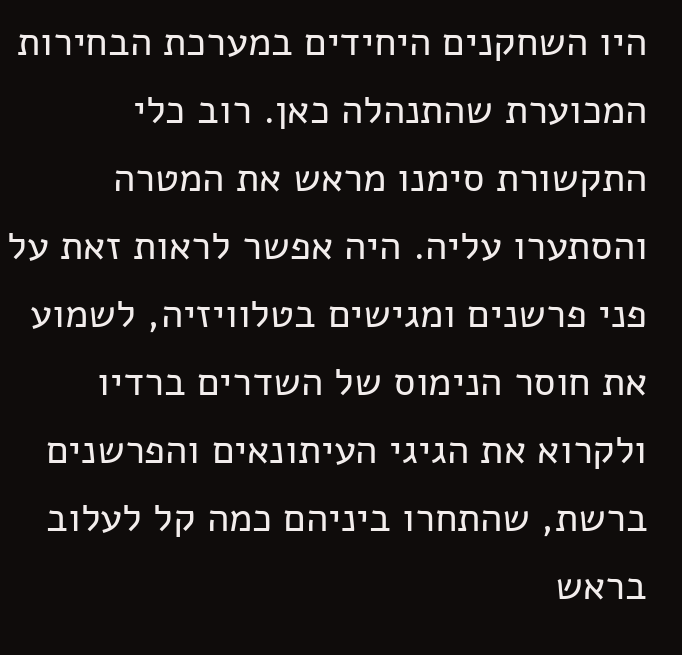היו השחקנים היחידים במערכת הבחירות המכוערת שהתנהלה כאן. רוב כלי התקשורת סימנו מראש את המטרה והסתערו עליה. היה אפשר לראות זאת על פני פרשנים ומגישים בטלוויזיה, לשמוע את חוסר הנימוס של השדרים ברדיו ולקרוא את הגיגי העיתונאים והפרשנים ברשת, שהתחרו ביניהם כמה קל לעלוב בראש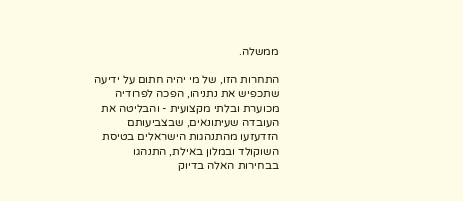ממשלה.

התחרות הזו, של מי יהיה חתום על ידיעה שתכפיש את נתניהו, הפכה לפרודיה מכוערת ובלתי מקצועית - והבליטה את העובדה שעיתונאים, שבצביעותם הזדעזעו מהתנהגות הישראלים בטיסת השוקולד ובמלון באילת, התנהגו בבחירות האלה בדיוק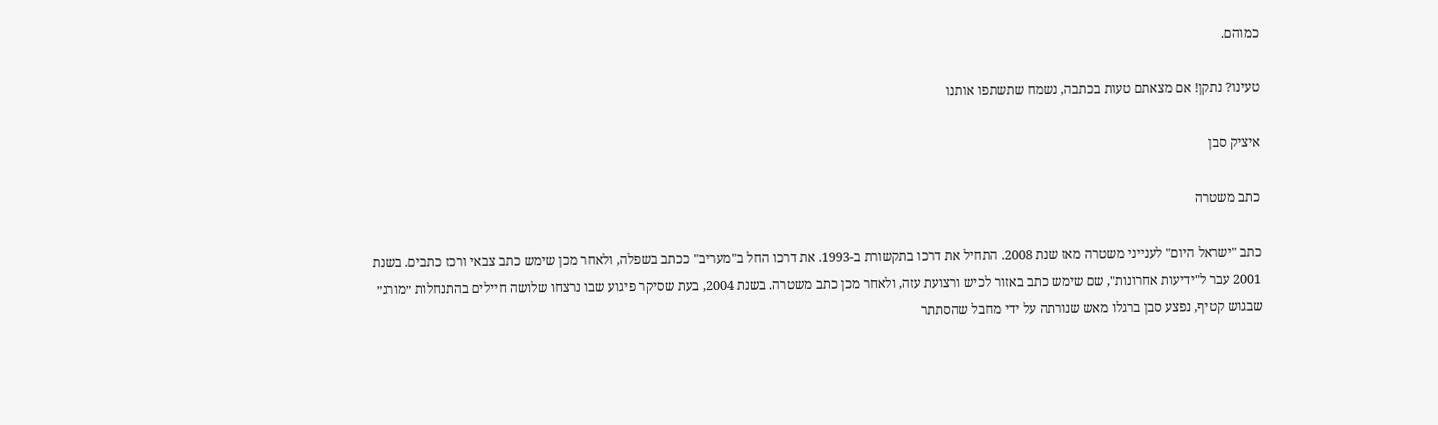כמוהם.

טעינו? נתקן! אם מצאתם טעות בכתבה, נשמח שתשתפו אותנו

איציק סבן

כתב משטרה

כתב "ישראל היום" לענייני משטרה מאז שנת 2008. התחיל את דרכו בתקשורת ב-1993. את דרכו החל ב"מעריב" ככתב בשפלה, ולאחר מכן שימש כתב צבאי ורכז כתבים. בשנת 2001 עבר ל"ידיעות אחרונות", שם שימש כתב באזור לכיש ורצועת עזה, ולאחר מכן כתב משטרה. בשנת 2004, בעת שסיקר פיגוע שבו נרצחו שלושה חיילים בהתנחלות ״מורג״ שבגוש קטיף, נפצע סבן ברגלו מאש שנורתה על ידי מחבל שהסתתר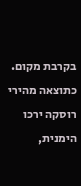בקרבת מקום. כתוצאה מהירי רוסקה ירכו הימנית,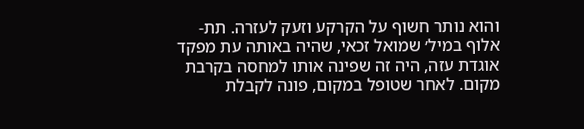והוא נותר חשוף על הקרקע וזעק לעזרה. תת-אלוף במיל׳ שמואל זכאי, שהיה באותה עת מפקד אוגדת עזה, היה זה שפינה אותו למחסה בקרבת מקום. לאחר שטופל במקום, פונה לקבלת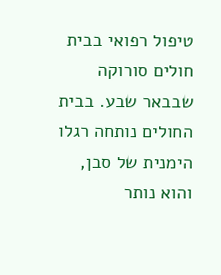טיפול רפואי בבית חולים סורוקה שבבאר שבע. בבית החולים נותחה רגלו הימנית של סבן, והוא נותר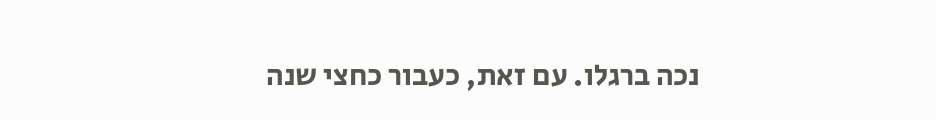נכה ברגלו. עם זאת, כעבור כחצי שנה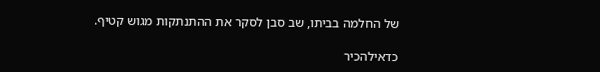של החלמה בביתו, שב סבן לסקר את ההתנתקות מגוש קטיף.

כדאילהכיר